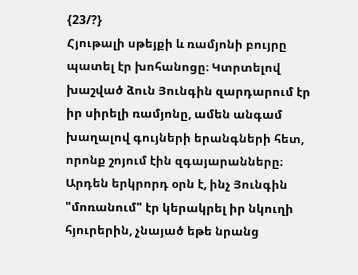{23/?}
Հյութալի սթեյքի և ռամյոնի բույրը պատել էր խոհանոցը։ Կտրտելով խաշված ձուն Յունգին զարդարում էր իր սիրելի ռամյոնը, ամեն անգամ խաղալով գույների երանգների հետ, որոնք շոյում էին զգայարանները։
Արդեն երկրորդ օրն է, ինչ Յունգին "մոռանում" էր կերակրել իր նկուղի հյուրերին, չնայած եթե նրանց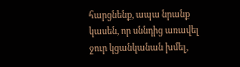հարցնենք, ապա նրանք կասեն, որ սննդից առավել ջուր կցանկանան խմել,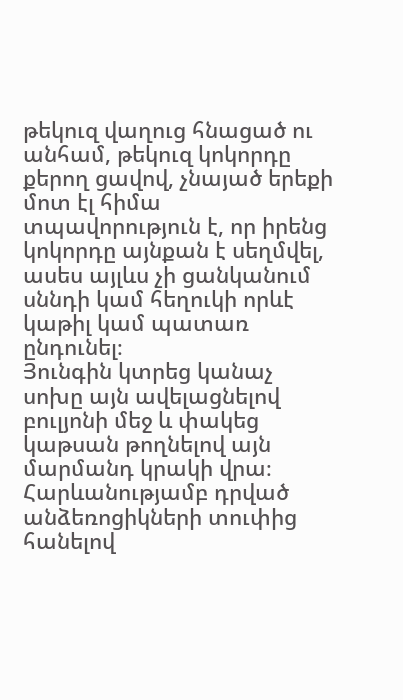թեկուզ վաղուց հնացած ու անհամ, թեկուզ կոկորդը քերող ցավով, չնայած երեքի մոտ էլ հիմա տպավորություն է, որ իրենց կոկորդը այնքան է սեղմվել, ասես այլևս չի ցանկանում սննդի կամ հեղուկի որևէ կաթիլ կամ պատառ ընդունել։
Յունգին կտրեց կանաչ սոխը այն ավելացնելով բուլյոնի մեջ և փակեց կաթսան թողնելով այն մարմանդ կրակի վրա։ Հարևանությամբ դրված անձեռոցիկների տուփից հանելով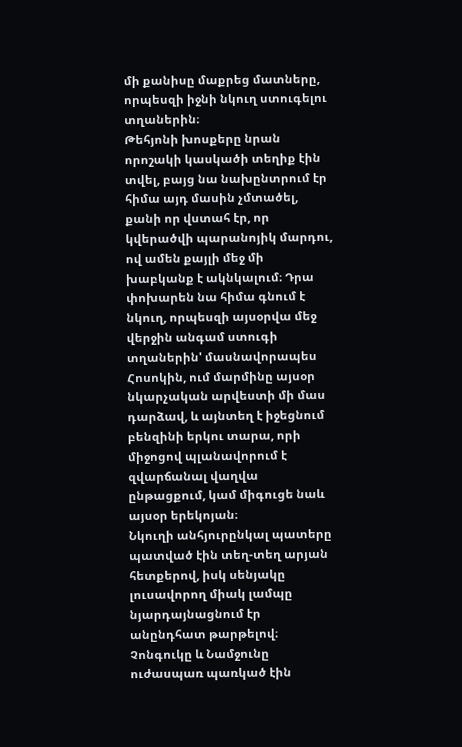մի քանիսը մաքրեց մատները, որպեսզի իջնի նկուղ ստուգելու տղաներին։
Թեհյոնի խոսքերը նրան որոշակի կասկածի տեղիք էին տվել, բայց նա նախընտրում էր հիմա այդ մասին չմտածել, քանի որ վստահ էր, որ կվերածվի պարանոյիկ մարդու, ով ամեն քայլի մեջ մի խաբկանք է ակնկալում։ Դրա փոխարեն նա հիմա գնում է նկուղ, որպեսզի այսօրվա մեջ վերջին անգամ ստուգի տղաներին' մասնավորապես Հոսոկին, ում մարմինը այսօր նկարչական արվեստի մի մաս դարձավ, և այնտեղ է իջեցնում բենզինի երկու տարա, որի միջոցով պլանավորում է զվարճանալ վաղվա ընթացքում, կամ միգուցե նաև այսօր երեկոյան։
Նկուղի անհյուրընկալ պատերը պատված էին տեղ-տեղ արյան հետքերով, իսկ սենյակը լուսավորող միակ լամպը նյարդայնացնում էր անընդհատ թարթելով։
Չոնգուկը և Նամջունը ուժասպառ պառկած էին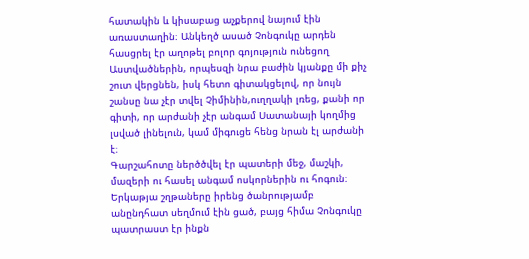հատակին և կիսաբաց աչքերով նայում էին առաստաղին։ Անկեղծ ասած Չոնգուկը արդեն հասցրել էր աղոթել բոլոր գոյություն ունեցող Աստվածներին, որպեսզի նրա բաժին կյանքը մի քիչ շուտ վերցնեն, իսկ հետո գիտակցելով, որ նույն շանսը նա չէր տվել Չիմինին,ուղղակի լռեց, քանի որ գիտի, որ արժանի չէր անգամ Սատանայի կողմից լսված լինելուն, կամ միգուցե հենց նրան էլ արժանի է։
Գարշահոտը ներծծվել էր պատերի մեջ, մաշկի, մազերի ու հասել անգամ ոսկորներին ու հոգուն։ Երկաթյա շղթաները իրենց ծանրությամբ անընդհատ սեղմում էին ցած, բայց հիմա Չոնգուկը պատրաստ էր ինքն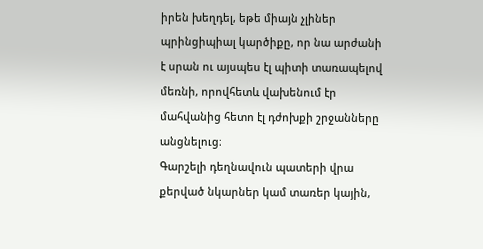իրեն խեղդել, եթե միայն չլիներ պրինցիպիալ կարծիքը, որ նա արժանի է սրան ու այսպես էլ պիտի տառապելով մեռնի, որովհետև վախենում էր մահվանից հետո էլ դժոխքի շրջանները անցնելուց։
Գարշելի դեղնավուն պատերի վրա քերված նկարներ կամ տառեր կային,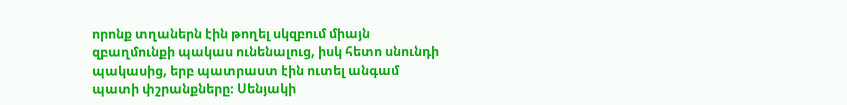որոնք տղաներն էին թողել սկզբում միայն զբաղմունքի պակաս ունենալուց, իսկ հետո սնունդի պակասից, երբ պատրաստ էին ուտել անգամ պատի փշրանքները։ Սենյակի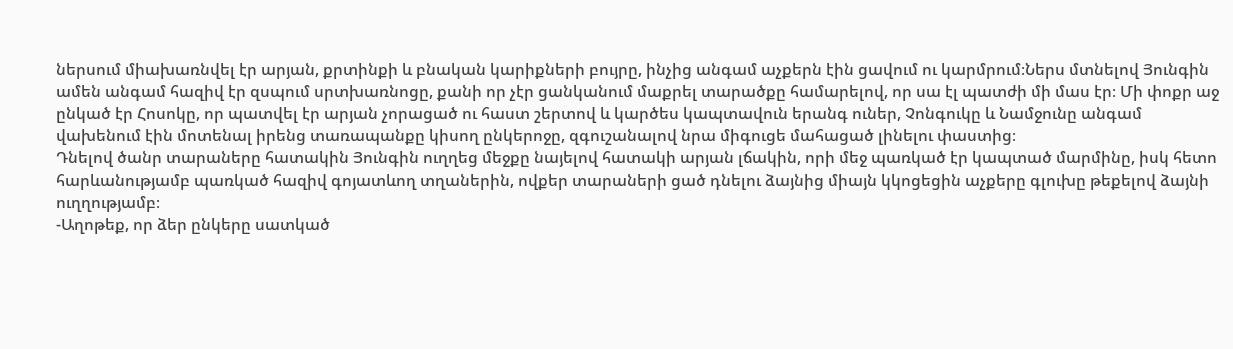ներսում միախառնվել էր արյան, քրտինքի և բնական կարիքների բույրը, ինչից անգամ աչքերն էին ցավում ու կարմրում։Ներս մտնելով Յունգին ամեն անգամ հազիվ էր զսպում սրտխառնոցը, քանի որ չէր ցանկանում մաքրել տարածքը համարելով, որ սա էլ պատժի մի մաս էր։ Մի փոքր աջ ընկած էր Հոսոկը, որ պատվել էր արյան չորացած ու հաստ շերտով և կարծես կապտավուն երանգ ուներ, Չոնգուկը և Նամջունը անգամ վախենում էին մոտենալ իրենց տառապանքը կիսող ընկերոջը, զգուշանալով նրա միգուցե մահացած լինելու փաստից։
Դնելով ծանր տարաները հատակին Յունգին ուղղեց մեջքը նայելով հատակի արյան լճակին, որի մեջ պառկած էր կապտած մարմինը, իսկ հետո հարևանությամբ պառկած հազիվ գոյատևող տղաներին, ովքեր տարաների ցած դնելու ձայնից միայն կկոցեցին աչքերը գլուխը թեքելով ձայնի ուղղությամբ։
-Աղոթեք, որ ձեր ընկերը սատկած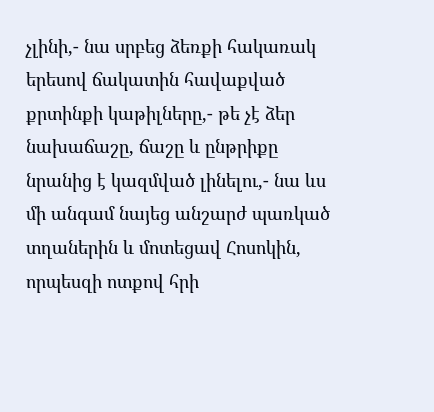չլինի,- նա սրբեց ձեռքի հակառակ երեսով ճակատին հավաքված քրտինքի կաթիլները,- թե չէ ձեր նախաճաշը, ճաշը և ընթրիքը նրանից է կազմված լինելու,- նա ևս մի անգամ նայեց անշարժ պառկած տղաներին և մոտեցավ Հոսոկին, որպեսզի ոտքով հրի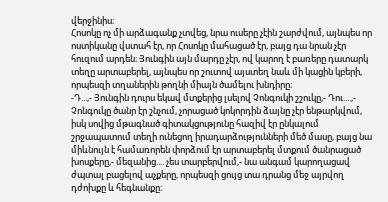վերջինիս։
Հոսոկը ոչ մի արձագանք չտվեց, նրա ուսերը չէին շարժվում, այնպես որ ոստիկանը վստահ էր, որ Հոսոկը մահացած էր, բայց դա նրան չէր հուզում արդեն։ Յունգին այն մարդը չէր, ով կարող է բառերը դատարկ տեղը արտաբերել, այնպես որ շուտով այստեղ նաև մի կացին կբերի, որպեսզի տղաներին թողնի միայն ծամելու խնդիրը։
-Դ...,- Յունգին դուրս եկավ մտքերից լսելով Չոնգուկի շշուկը,- Դու....,- Չոնգուկը ծանր էր շնչում, չորացած կոկորդին ձայնը չէր ենթարկվում, իսկ սովից մթագնած գիտակցությունը հազիվ էր ընկալում շրջապատում տեղի ունեցող իրադարձությունների մեծ մասը, բայց նա միևնույն է համառորեն փորձում էր արտաբերել մտքում ծանրացած խոսքերը,- մեզանից.... չես տարբերվում,- նա անգամ կարողացավ ժպտալ բացելով աչքերը, որպեսզի ցույց տա դրանց մեջ այրվող դժոխքը և հեգնանքը։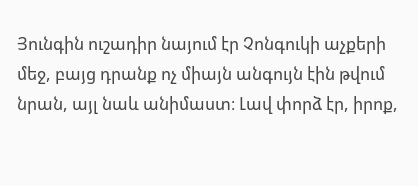Յունգին ուշադիր նայում էր Չոնգուկի աչքերի մեջ, բայց դրանք ոչ միայն անգույն էին թվում նրան, այլ նաև անիմաստ։ Լավ փորձ էր, իրոք,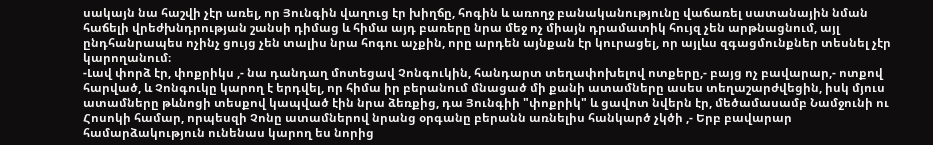սակայն նա հաշվի չէր առել, որ Յունգին վաղուց էր խիղճը, հոգին և առողջ բանականությունը վաճառել սատանային նման հաճելի վրեժխնդրության շանսի դիմաց և հիմա այդ բառերը նրա մեջ ոչ միայն դրամատիկ հույզ չեն արթնացնում, այլ ընդհանրապես ոչինչ ցույց չեն տալիս նրա հոգու աչքին, որը արդեն այնքան էր կուրացել, որ այլևս զգացմունքներ տեսնել չէր կարողանում։
-Լավ փորձ էր, փոքրիկս ,- նա դանդաղ մոտեցավ Չոնգուկին, հանդարտ տեղափոխելով ոտքերը,- բայց ոչ բավարար,- ոտքով հարված, և Չոնգուկը կարող է երդվել, որ հիմա իր բերանում մնացած մի քանի ատամները ասես տեղաշարժվեցին, իսկ մյուս ատամները թևնոցի տեսքով կապված էին նրա ձեռքից, դա Յունգիի "փոքրիկ" և ցավոտ նվերն էր, մեծամասամբ Նամջունի ու Հոսոկի համար, որպեսզի Չոնը ատամներով նրանց օրգանը բերանն առնելիս հանկարծ չկծի ,- Երբ բավարար համարձակություն ունենաս կարող ես նորից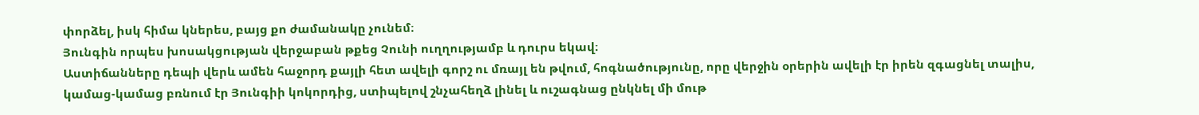փորձել, իսկ հիմա կներես, բայց քո ժամանակը չունեմ։
Յունգին որպես խոսակցության վերջաբան թքեց Չունի ուղղությամբ և դուրս եկավ։
Աստիճանները դեպի վերև ամեն հաջորդ քայլի հետ ավելի գորշ ու մռայլ են թվում, հոգնածությունը, որը վերջին օրերին ավելի էր իրեն զգացնել տալիս, կամաց-կամաց բռնում էր Յունգիի կոկորդից, ստիպելով շնչահեղձ լինել և ուշագնաց ընկնել մի մութ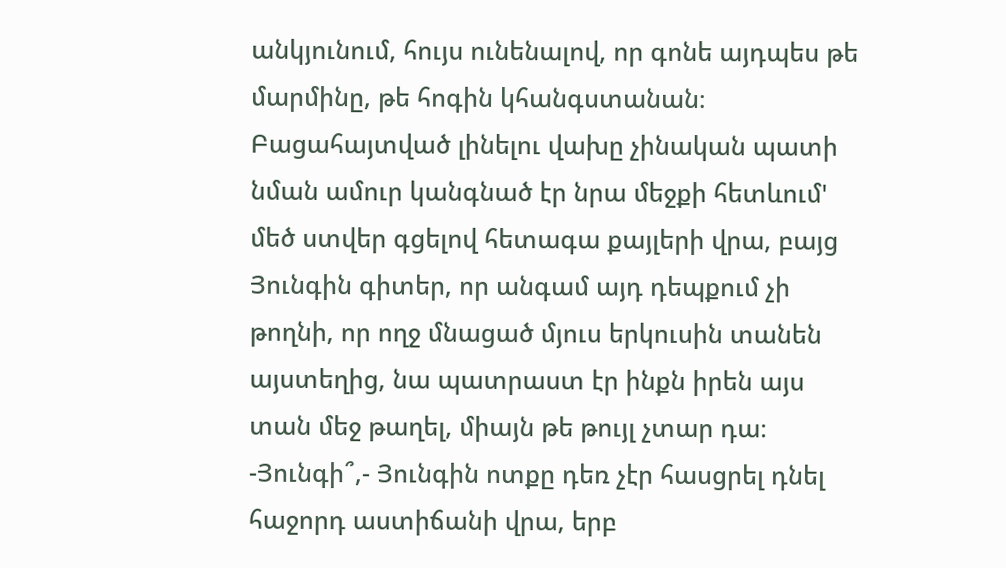անկյունում, հույս ունենալով, որ գոնե այդպես թե մարմինը, թե հոգին կհանգստանան։ Բացահայտված լինելու վախը չինական պատի նման ամուր կանգնած էր նրա մեջքի հետևում' մեծ ստվեր գցելով հետագա քայլերի վրա, բայց Յունգին գիտեր, որ անգամ այդ դեպքում չի թողնի, որ ողջ մնացած մյուս երկուսին տանեն այստեղից, նա պատրաստ էր ինքն իրեն այս տան մեջ թաղել, միայն թե թույլ չտար դա։
-Յունգի՞,- Յունգին ոտքը դեռ չէր հասցրել դնել հաջորդ աստիճանի վրա, երբ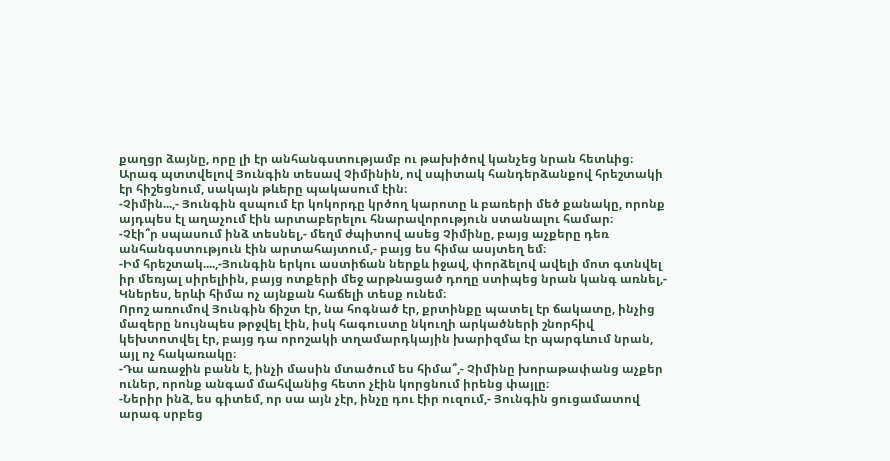քաղցր ձայնը, որը լի էր անհանգստությամբ ու թախիծով կանչեց նրան հետևից։
Արագ պտտվելով Յունգին տեսավ Չիմինին, ով սպիտակ հանդերձանքով հրեշտակի էր հիշեցնում, սակայն թևերը պակասում էին։
-Չիմին...,- Յունգին զսպում էր կոկորդը կրծող կարոտը և բառերի մեծ քանակը, որոնք այդպես էլ աղաչում էին արտաբերելու հնարավորություն ստանալու համար։
-Չէի՞ր սպասում ինձ տեսնել,- մեղմ ժպիտով ասեց Չիմինը, բայց աչքերը դեռ անհանգստություն էին արտահայտում,- բայց ես հիմա ասյտեղ եմ։
-Իմ հրեշտակ....,-Յունգին երկու աստիճան ներքև իջավ, փորձելով ավելի մոտ գտնվել իր մեռյալ սիրելիին, բայց ոտքերի մեջ արթնացած դողը ստիպեց նրան կանգ առնել,- Կներես, երևի հիմա ոչ այնքան հաճելի տեսք ունեմ։
Որոշ առումով Յունգին ճիշտ էր, նա հոգնած էր, քրտինքը պատել էր ճակատը, ինչից մազերը նույնպես թրջվել էին, իսկ հագուստը նկուղի արկածների շնորհիվ կեխտոտվել էր, բայց դա որոշակի տղամարդկային խարիզմա էր պարգևում նրան, այլ ոչ հակառակը։
-Դա առաջին բանն է, ինչի մասին մտածում ես հիմա՞,- Չիմինը խորաթափանց աչքեր ուներ, որոնք անգամ մահվանից հետո չէին կորցնում իրենց փայլը։
-Ներիր ինձ, ես գիտեմ, որ սա այն չէր, ինչը դու էիր ուզում,- Յունգին ցուցամատով արագ սրբեց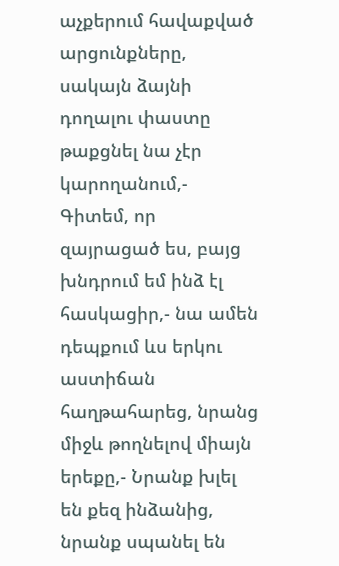աչքերում հավաքված արցունքները, սակայն ձայնի դողալու փաստը թաքցնել նա չէր կարողանում,- Գիտեմ, որ զայրացած ես, բայց խնդրում եմ ինձ էլ հասկացիր,- նա ամեն դեպքում ևս երկու աստիճան հաղթահարեց, նրանց միջև թողնելով միայն երեքը,- Նրանք խլել են քեզ ինձանից, նրանք սպանել են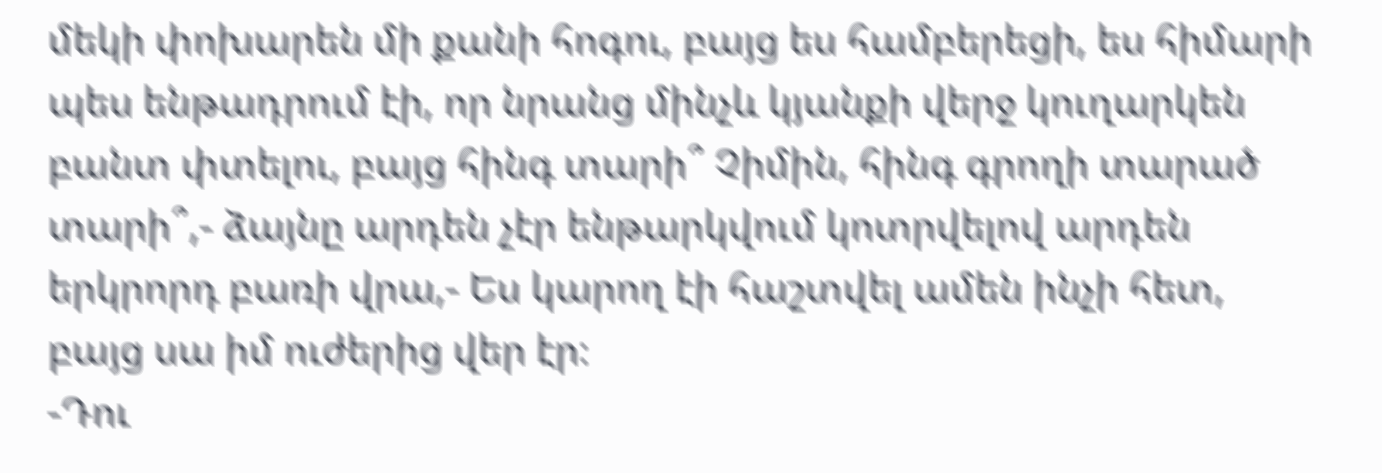մեկի փոխարեն մի քանի հոգու, բայց ես համբերեցի, ես հիմարի պես ենթադրում էի, որ նրանց մինչև կյանքի վերջ կուղարկեն բանտ փտելու, բայց հինգ տարի՞ Չիմին, հինգ գրողի տարած տարի՞,- ձայնը արդեն չէր ենթարկվում կոտրվելով արդեն երկրորդ բառի վրա,- Ես կարող էի հաշտվել ամեն ինչի հետ, բայց սա իմ ուժերից վեր էր։
-Դու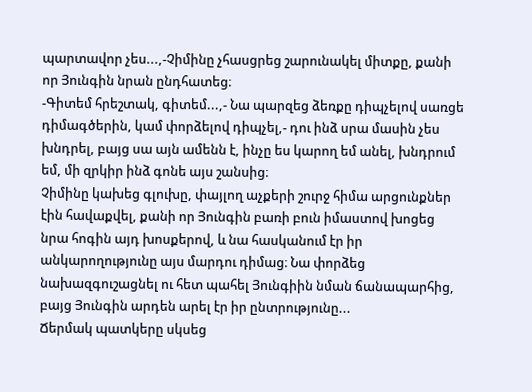պարտավոր չես...,-Չիմինը չհասցրեց շարունակել միտքը, քանի որ Յունգին նրան ընդհատեց։
-Գիտեմ հրեշտակ, գիտեմ...,- Նա պարզեց ձեռքը դիպչելով սառցե դիմագծերին, կամ փորձելով դիպչել,- դու ինձ սրա մասին չես խնդրել, բայց սա այն ամենն է, ինչը ես կարող եմ անել, խնդրում եմ, մի զրկիր ինձ գոնե այս շանսից։
Չիմինը կախեց գլուխը, փայլող աչքերի շուրջ հիմա արցունքներ էին հավաքվել, քանի որ Յունգին բառի բուն իմաստով խոցեց նրա հոգին այդ խոսքերով, և նա հասկանում էր իր անկարողությունը այս մարդու դիմաց։ Նա փորձեց նախազգուշացնել ու հետ պահել Յունգիին նման ճանապարհից, բայց Յունգին արդեն արել էր իր ընտրությունը...
Ճերմակ պատկերը սկսեց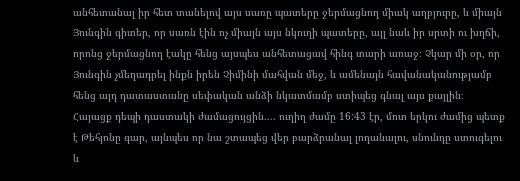անհետանալ իր հետ տանելով այս սառը պատերը ջերմացնող միակ աղբյուրը, և միայն Յունգին գիտեր, որ սառն էին ոչ միայն այս նկուղի պատերը, այլ նաև իր սրտի ու խղճի, որոնց ջերմացնող էակը հենց այսպես անհետացավ հինգ տարի առաջ։ Չկար մի օր, որ Յունգին չմեղադրել ինքն իրեն Չիմինի մահվան մեջ, և ամենայն հավանականությամբ հենց այդ դատաստանը սեփական անձի նկատմամբ ստիպեց գնալ այս քայլին։
Հայացք դեպի դաստակի ժամացույցին.... ուղիղ ժամը 16:43 էր, մոտ երկու ժամից պետք է Թեհյոնը գար, այնպես որ նա շտապեց վեր բարձրանալ լողանալու, սնունդը ստուգելու և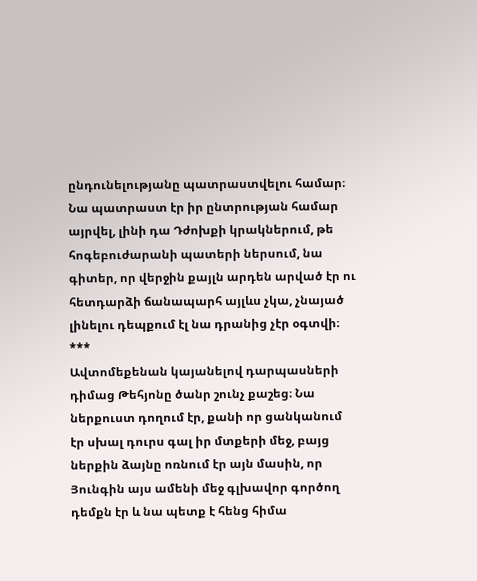ընդունելությանը պատրաստվելու համար։
Նա պատրաստ էր իր ընտրության համար այրվել, լինի դա Դժոխքի կրակներում, թե հոգեբուժարանի պատերի ներսում, նա գիտեր, որ վերջին քայլն արդեն արված էր ու հետդարձի ճանապարհ այլևս չկա, չնայած լինելու դեպքում էլ նա դրանից չէր օգտվի։
***
Ավտոմեքենան կայանելով դարպասների դիմաց Թեհյոնը ծանր շունչ քաշեց։ Նա ներքուստ դողում էր, քանի որ ցանկանում էր սխալ դուրս գալ իր մտքերի մեջ, բայց ներքին ձայնը ոռնում էր այն մասին, որ Յունգին այս ամենի մեջ գլխավոր գործող դեմքն էր և նա պետք է հենց հիմա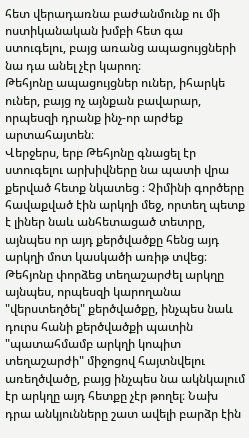հետ վերադառնա բաժանմունք ու մի ոստիկանական խմբի հետ գա ստուգելու, բայց առանց ապացույցների նա դա անել չէր կարող։
Թեհյոնը ապացույցներ ուներ, իհարկե ուներ, բայց ոչ այնքան բավարար, որպեսզի դրանք ինչ-որ արժեք արտահայտեն։
Վերջերս, երբ Թեհյոնը գնացել էր ստուգելու արխիվները նա պատի վրա քերված հետք նկատեց ։ Չիմինի գործերը հավաքված էին արկղի մեջ, որտեղ պետք է լիներ նաև անհետացած տետրը, այնպես որ այդ քերծվածքը հենց այդ արկղի մոտ կասկածի առիթ տվեց։ Թեհյոնը փորձեց տեղաշարժել արկղը այնպես, որպեսզի կարողանա "վերստեղծել" քերծվածքը, ինչպես նաև դուրս հանի քերծվածքի պատին "պատահմամբ արկղի կոպիտ տեղաշարժի" միջոցով հայտնվելու առեղծվածը, բայց ինչպես նա ակնկալում էր արկղը այդ հետքը չէր թողել։ Նախ դրա անկյունները շատ ավելի բարձր էին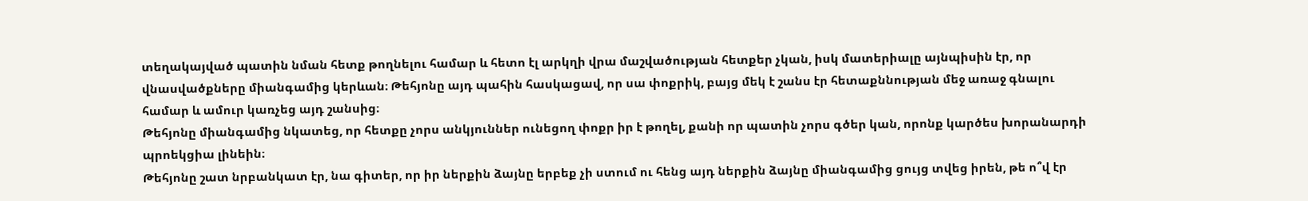տեղակայված պատին նման հետք թողնելու համար և հետո էլ արկղի վրա մաշվածության հետքեր չկան, իսկ մատերիալը այնպիսին էր, որ վնասվածքները միանգամից կերևան։ Թեհյոնը այդ պահին հասկացավ, որ սա փոքրիկ, բայց մեկ է շանս էր հետաքննության մեջ առաջ գնալու համար և ամուր կառչեց այդ շանսից։
Թեհյոնը միանգամից նկատեց, որ հետքը չորս անկյուններ ունեցող փոքր իր է թողել, քանի որ պատին չորս գծեր կան, որոնք կարծես խորանարդի պրոեկցիա լինեին։
Թեհյոնը շատ նրբանկատ էր, նա գիտեր, որ իր ներքին ձայնը երբեք չի ստում ու հենց այդ ներքին ձայնը միանգամից ցույց տվեց իրեն, թե ո՞վ էր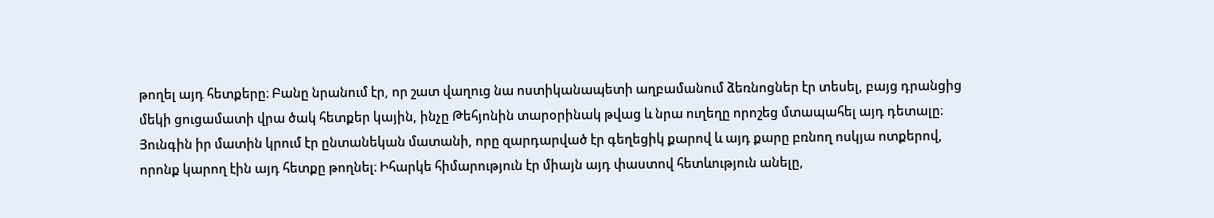թողել այդ հետքերը։ Բանը նրանում էր, որ շատ վաղուց նա ոստիկանապետի աղբամանում ձեռնոցներ էր տեսել, բայց դրանցից մեկի ցուցամատի վրա ծակ հետքեր կային, ինչը Թեհյոնին տարօրինակ թվաց և նրա ուղեղը որոշեց մտապահել այդ դետալը։ Յունգին իր մատին կրում էր ընտանեկան մատանի, որը զարդարված էր գեղեցիկ քարով և այդ քարը բռնող ոսկյա ոտքերով, որոնք կարող էին այդ հետքը թողնել։ Իհարկե հիմարություն էր միայն այդ փաստով հետևություն անելը,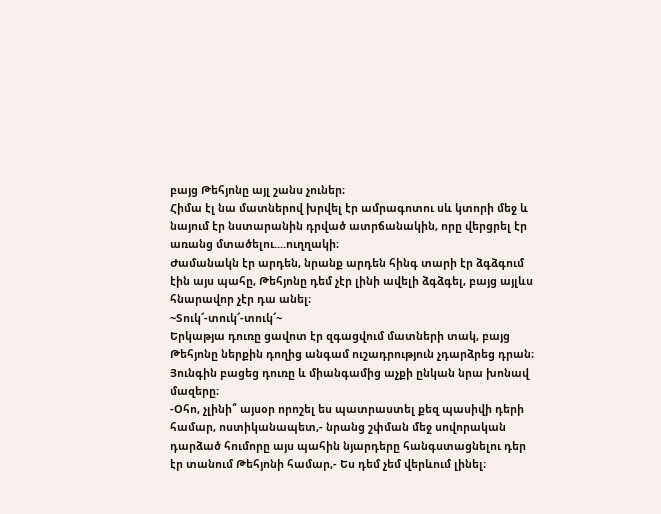բայց Թեհյոնը այլ շանս չուներ։
Հիմա էլ նա մատներով խրվել էր ամրագոտու սև կտորի մեջ և նայում էր նստարանին դրված ատրճանակին, որը վերցրել էր առանց մտածելու....ուղղակի։
Ժամանակն էր արդեն, նրանք արդեն հինգ տարի էր ձգձգում էին այս պահը, Թեհյոնը դեմ չէր լինի ավելի ձգձգել, բայց այլևս հնարավոր չէր դա անել։
~Տուկ՜-տուկ՜-տուկ՜~
Երկաթյա դուռը ցավոտ էր զգացվում մատների տակ, բայց Թեհյոնը ներքին դողից անգամ ուշադրություն չդարձրեց դրան։ Յունգին բացեց դուռը և միանգամից աչքի ընկան նրա խոնավ մազերը։
-Օհո, չլինի՞ այսօր որոշել ես պատրաստել քեզ պասիվի դերի համար, ոստիկանապետ,- նրանց շփման մեջ սովորական դարձած հումորը այս պահին նյարդերը հանգստացնելու դեր էր տանում Թեհյոնի համար,- Ես դեմ չեմ վերևում լինել։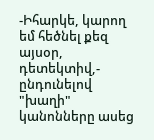-Իհարկե, կարող եմ հեծնել քեզ այսօր, դետեկտիվ,- ընդունելով "խաղի" կանոնները ասեց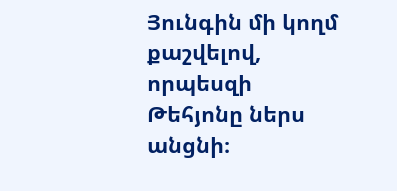Յունգին մի կողմ քաշվելով, որպեսզի Թեհյոնը ներս անցնի։